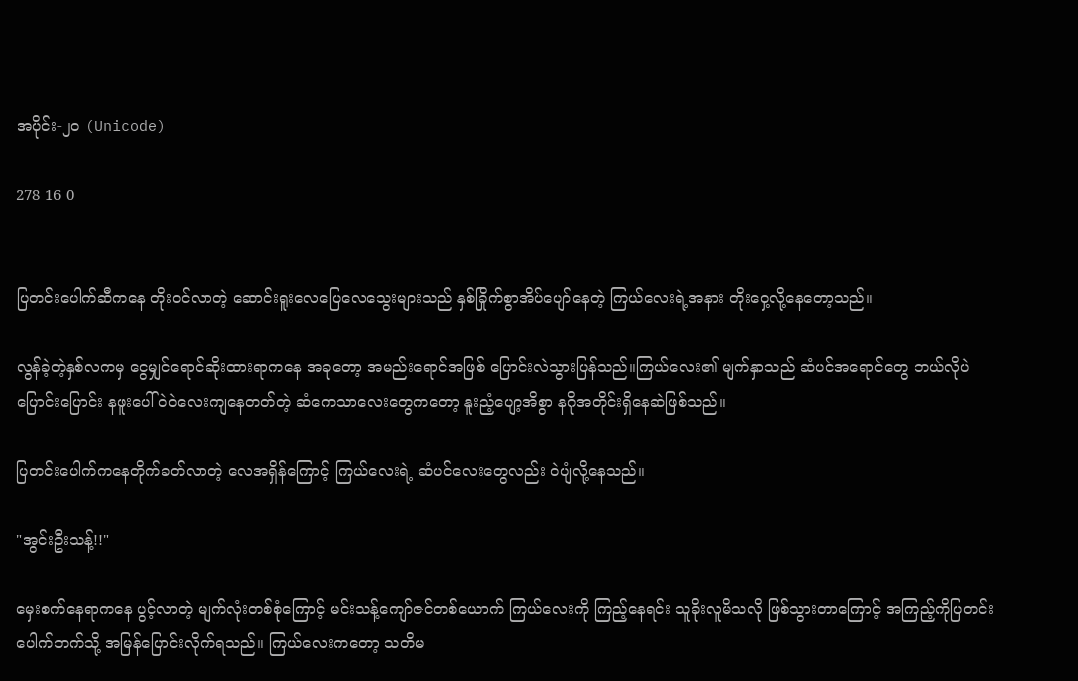အပိုင်း-၂၀ (Unicode)

278 16 0


ပြတင်းပေါက်ဆီကနေ တိုးဝင်လာတဲ့ ဆောင်းရူးလေပြေလေသွေးများသည် နှစ်ခြိုက်စွာအိပ်ပျော်နေတဲ့ ကြယ်လေးရဲ့အနား တိုးဝှေ့လို့နေတော့သည်။

လွန်ခဲ့တဲ့နှစ်လကမှ ငွေမျှင်ရောင်ဆိုးထားရာကနေ အခုတော့ အမည်းရောင်အဖြစ် ပြောင်းလဲသွားပြန်သည်။ကြယ်လေး၏ မျက်နှာသည် ဆံပင်အရောင်တွေ ဘယ်လိုပဲပြောင်းပြောင်း နဖူးပေါ်ဝဲဝဲလေးကျနေတတ်တဲ့ ဆံကေသာလေးတွေကတော့ နူးညံ့ပျော့အိစွာ နဂိုအတိုင်းရှိနေဆဲဖြစ်သည်။

ပြတင်းပေါက်ကနေတိုက်ခတ်လာတဲ့ လေအရှိန်ကြောင့် ကြယ်လေးရဲ့ ဆံပင်လေးတွေလည်း ဝဲပျံလို့နေသည်။

"အွင်းဦးသန့်!!"

မှေးစက်နေရာကနေ ပွင့်လာတဲ့ မျက်လုံးတစ်စုံကြောင့် မင်းသန့်ကျော်ဇင်တစ်ယောက် ကြယ်လေးကို ကြည့်နေရင်း သူခိုးလူမိသလို ဖြစ်သွားတာကြောင့် အကြည့်ကိုပြတင်းပေါက်ဘက်သို့ အမြန်ပြောင်းလိုက်ရသည်။ ကြယ်လေးကတော့ သတိမ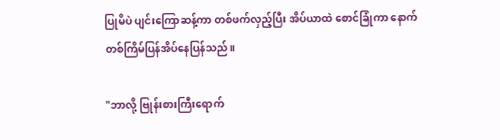ပြုမိပဲ ပျင်းကြောဆန့်ကာ တစ်ဖက်လှည့်ပြီး အိပ်ယာထဲ စောင်ခြုံကာ နောက်တစ်ကြိမ်ပြန်အိပ်နေပြန်သည်။

"ဘာလို့ ဗြုန်းစားကြီးရောက်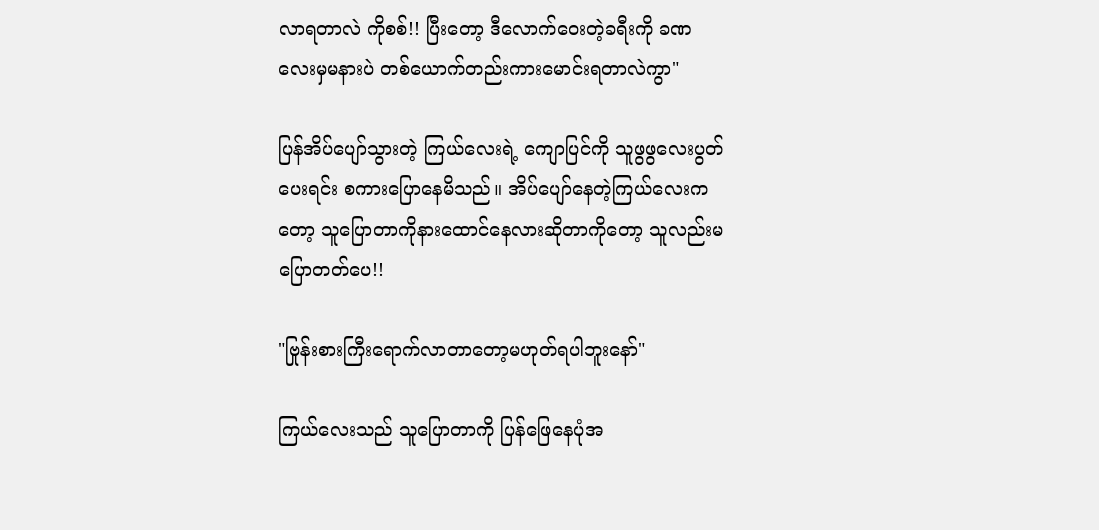လာရတာလဲ ကိုစစ်!! ပြီးတော့ ဒီလောက်ဝေးတဲ့ခရီးကို ခဏလေးမှမနားပဲ တစ်ယောက်တည်းကားမောင်းရတာလဲကွာ"

ပြန်အိပ်ပျော်သွားတဲ့ ကြယ်လေးရဲ့ ကျောပြင်ကို သူဖွဖွလေးပွတ်ပေးရင်း စကားပြောနေမိသည်။ အိပ်ပျော်နေတဲ့ကြယ်လေးကတော့ သူပြောတာကိုနားထောင်နေလားဆိုတာကိုတော့ သူလည်းမပြောတတ်ပေ!!

"ဗြုန်းစားကြီးရောက်လာတာတော့မဟုတ်ရပါဘူးနော်"

ကြယ်လေးသည် သူပြောတာကို ပြန်ဖြေနေပုံအ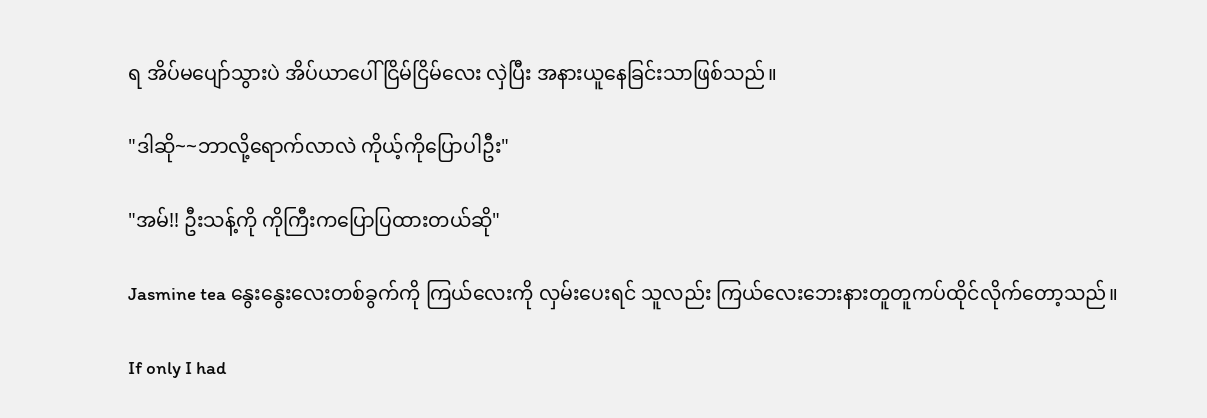ရ အိပ်မပျော်သွားပဲ အိပ်ယာပေါ် ငြိမ်ငြိမ်လေး လှဲပြီး အနားယူနေခြင်းသာဖြစ်သည်။

"ဒါဆို~~ဘာလို့ရောက်လာလဲ ကိုယ့်ကိုပြောပါဦး"

"အမ်!! ဦးသန့်ကို ကိုကြီးကပြောပြထားတယ်ဆို"

Jasmine tea နွေးနွေးလေးတစ်ခွက်ကို ကြယ်လေးကို လှမ်းပေးရင် သူလည်း ကြယ်လေးဘေးနားတူတူကပ်ထိုင်လိုက်တော့သည်။

If only I had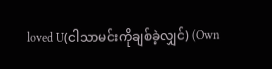loved U(ငါသာမင်းကိုချစ်ခဲ့လျှင်) (Own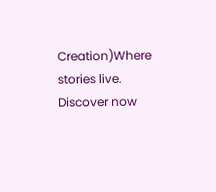Creation)Where stories live. Discover now